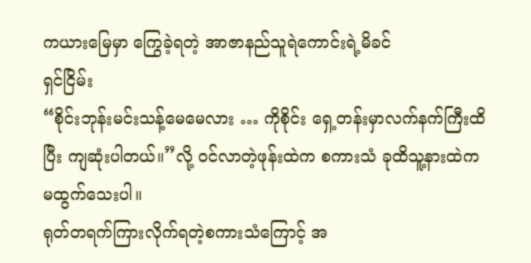ကယားမြေမှာ ကြွေခဲ့ရတဲ့ အာဇာနည်သူရဲကောင်းရဲ့မိခင်
ရှင်ငြိမ်း
“စိုင်းဘုန်းမင်းသန့်မေမေလား … ကိုစိုင်း ရှေ့တန်းမှာလက်နက်ကြီးထိပြီး ကျဆုံးပါတယ်။”လို့ ဝင်လာတဲ့ဖုန်းထဲက စကားသံ ခုထိသူ့နားထဲက မထွက်သေးပါ။
ရုတ်တရက်ကြားလိုက်ရတဲ့စကားသံကြောင့် အ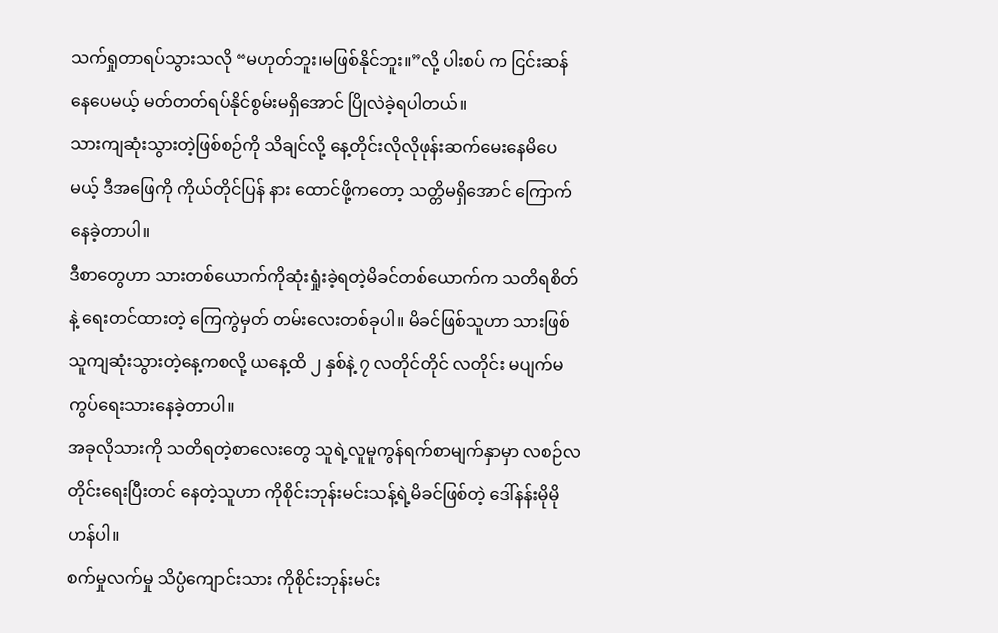သက်ရှုတာရပ်သွားသလို “မဟုတ်ဘူး၊မဖြစ်နိုင်ဘူး။”လို့ ပါးစပ် က ငြင်းဆန်နေပေမယ့် မတ်တတ်ရပ်နိုင်စွမ်းမရှိအောင် ပြိုလဲခဲ့ရပါတယ်။
သားကျဆုံးသွားတဲ့ဖြစ်စဉ်ကို သိချင်လို့ နေ့တိုင်းလိုလိုဖုန်းဆက်မေးနေမိပေမယ့် ဒီအဖြေကို ကိုယ်တိုင်ပြန် နား ထောင်ဖို့ကတော့ သတ္တိမရှိအောင် ကြောက်နေခဲ့တာပါ။
ဒီစာတွေဟာ သားတစ်ယောက်ကိုဆုံးရှုံးခဲ့ရတဲ့မိခင်တစ်ယောက်က သတိရစိတ်နဲ့ ရေးတင်ထားတဲ့ ကြေကွဲမှတ် တမ်းလေးတစ်ခုပါ။ မိခင်ဖြစ်သူဟာ သားဖြစ်သူကျဆုံးသွားတဲ့နေ့ကစလို့ ယနေ့ထိ ၂ နှစ်နဲ့ ၇ လတိုင်တိုင် လတိုင်း မပျက်မကွပ်ရေးသားနေခဲ့တာပါ။
အခုလိုသားကို သတိရတဲ့စာလေးတွေ သူရဲ့လူမူကွန်ရက်စာမျက်နှာမှာ လစဉ်လတိုင်းရေးပြီးတင် နေတဲ့သူဟာ ကိုစိုင်းဘုန်းမင်းသန့်ရဲ့မိခင်ဖြစ်တဲ့ ဒေါ်နန်းမိုမိုဟန်ပါ။
စက်မှုလက်မှု သိပ္ပံကျောင်းသား ကိုစိုင်းဘုန်းမင်း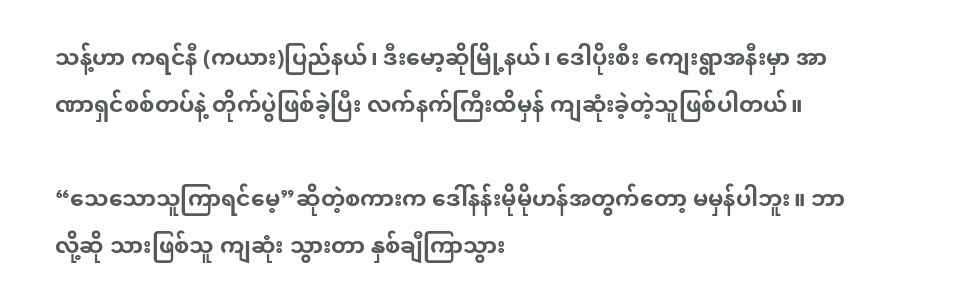သန့်ဟာ ကရင်နီ (ကယား)ပြည်နယ်၊ ဒီးမော့ဆိုမြို့နယ်၊ ဒေါပိုးစီး ကျေးရွာအနီးမှာ အာဏာရှင်စစ်တပ်နဲ့ တိုက်ပွဲဖြစ်ခဲ့ပြီး လက်နက်ကြီးထိမှန် ကျဆုံးခဲ့တဲ့သူဖြစ်ပါတယ်။

“သေသောသူကြာရင်မေ့”ဆိုတဲ့စကားက ဒေါ်နန်းမိုမိုဟန်အတွက်တော့ မမှန်ပါဘူး။ ဘာလို့ဆို သားဖြစ်သူ ကျဆုံး သွားတာ နှစ်ချီကြာသွား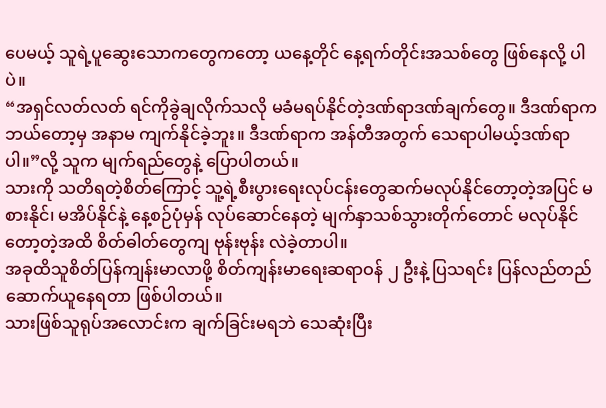ပေမယ့် သူရဲ့ပူဆွေးသောကတွေကတော့ ယနေ့တိုင် နေ့ရက်တိုင်းအသစ်တွေ ဖြစ်နေလို့ ပါပဲ။
“အရှင်လတ်လတ် ရင်ကိုခွဲချလိုက်သလို မခံမရပ်နိုင်တဲ့ဒဏ်ရာဒဏ်ချက်တွေ။ ဒီဒဏ်ရာက ဘယ်တော့မှ အနာမ ကျက်နိုင်ခဲ့ဘူး။ ဒီဒဏ်ရာက အန်တီအတွက် သေရာပါမယ့်ဒဏ်ရာပါ။”လို့ သူက မျက်ရည်တွေနဲ့ ပြောပါတယ်။
သားကို သတိရတဲ့စိတ်ကြောင့် သူ့ရဲ့စီးပွားရေးလုပ်ငန်းတွေဆက်မလုပ်နိုင်တော့တဲ့အပြင် မစားနိုင်၊ မအိပ်နိုင်နဲ့ နေ့စဉ်ပုံမှန် လုပ်ဆောင်နေတဲ့ မျက်နှာသစ်သွားတိုက်တောင် မလုပ်နိုင်တော့တဲ့အထိ စိတ်ဓါတ်တွေကျ ဗုန်းဗုန်း လဲခဲ့တာပါ။
အခုထိသူစိတ်ပြန်ကျန်းမာလာဖို့ စိတ်ကျန်းမာရေးဆရာဝန် ၂ ဦးနဲ့ ပြသရင်း ပြန်လည်တည်ဆောက်ယူနေရတာ ဖြစ်ပါတယ်။
သားဖြစ်သူရုပ်အလောင်းက ချက်ခြင်းမရဘဲ သေဆုံးပြီး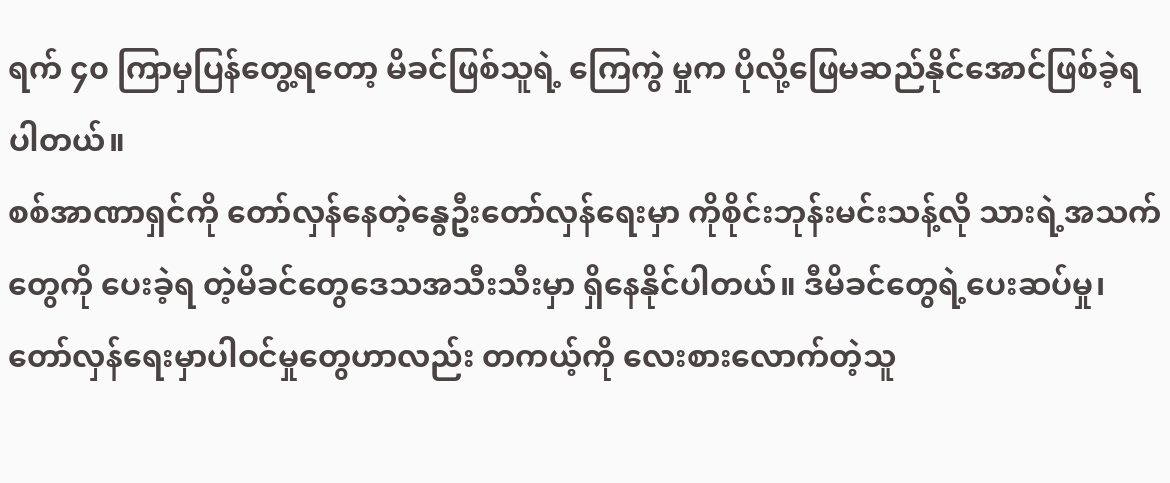ရက် ၄၀ ကြာမှပြန်တွေ့ရတော့ မိခင်ဖြစ်သူရဲ့ ကြေကွဲ မှုက ပိုလို့ဖြေမဆည်နိုင်အောင်ဖြစ်ခဲ့ရပါတယ်။
စစ်အာဏာရှင်ကို တော်လှန်နေတဲ့နွေဦးတော်လှန်ရေးမှာ ကိုစိုင်းဘုန်းမင်းသန့်လို သားရဲ့အသက်တွေကို ပေးခဲ့ရ တဲ့မိခင်တွေဒေသအသီးသီးမှာ ရှိနေနိုင်ပါတယ်။ ဒီမိခင်တွေရဲ့ပေးဆပ်မှု၊ တော်လှန်ရေးမှာပါဝင်မှုတွေဟာလည်း တကယ့်ကို လေးစားလောက်တဲ့သူ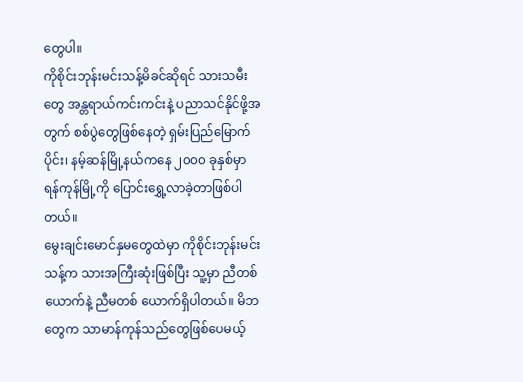တွေပါ။
ကိုစိုင်းဘုန်းမင်းသန့်မိခင်ဆိုရင် သားသမီးတွေ အန္တရာယ်ကင်းကင်းနဲ့ ပညာသင်နိုင်ဖို့အတွက် စစ်ပွဲတွေဖြစ်နေတဲ့ ရှမ်းပြည်မြောက်ပိုင်း၊ နမ့်ဆန်မြို့နယ်ကနေ ၂၀၀၀ ခုနှစ်မှာ ရန်ကုန်မြို့ကို ပြောင်းရွှေ့လာခဲ့တာဖြစ်ပါတယ်။
မွေးချင်းမောင်နှမတွေထဲမှာ ကိုစိုင်းဘုန်းမင်းသန့်က သားအကြီးဆုံးဖြစ်ပြီး သူ့မှာ ညီတစ်ယောက်နဲ့ ညီမတစ် ယောက်ရှိပါတယ်။ မိဘတွေက သာမာန်ကုန်သည်တွေဖြစ်ပေမယ့်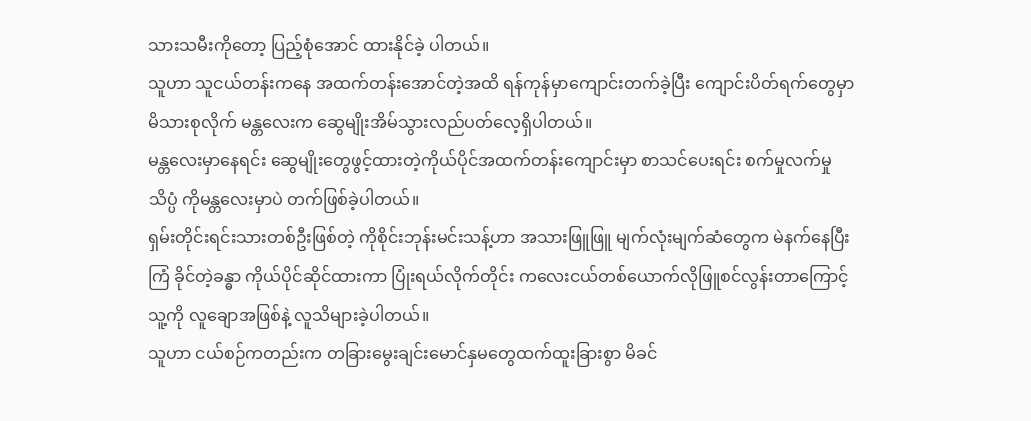သားသမီးကိုတော့ ပြည့်စုံအောင် ထားနိုင်ခဲ့ ပါတယ်။
သူဟာ သူငယ်တန်းကနေ အထက်တန်းအောင်တဲ့အထိ ရန်ကုန်မှာကျောင်းတက်ခဲ့ပြီး ကျောင်းပိတ်ရက်တွေမှာ မိသားစုလိုက် မန္တလေးက ဆွေမျိုးအိမ်သွားလည်ပတ်လေ့ရှိပါတယ်။
မန္တလေးမှာနေရင်း ဆွေမျိုးတွေဖွင့်ထားတဲ့ကိုယ်ပိုင်အထက်တန်းကျောင်းမှာ စာသင်ပေးရင်း စက်မှုလက်မှုသိပ္ပံ ကိုမန္တလေးမှာပဲ တက်ဖြစ်ခဲ့ပါတယ်။
ရှမ်းတိုင်းရင်းသားတစ်ဦးဖြစ်တဲ့ ကိုစိုင်းဘုန်းမင်းသန့်ဟာ အသားဖြူဖြူ မျက်လုံးမျက်ဆံတွေက မဲနက်နေပြီး ကြံ ခိုင်တဲ့ခန္ဓာ ကိုယ်ပိုင်ဆိုင်ထားကာ ပြုံးရယ်လိုက်တိုင်း ကလေးငယ်တစ်ယောက်လိုဖြူစင်လွန်းတာကြောင့် သူ့ကို လူချောအဖြစ်နဲ့ လူသိများခဲ့ပါတယ်။
သူဟာ ငယ်စဉ်ကတည်းက တခြားမွေးချင်းမောင်နှမတွေထက်ထူးခြားစွာ မိခင်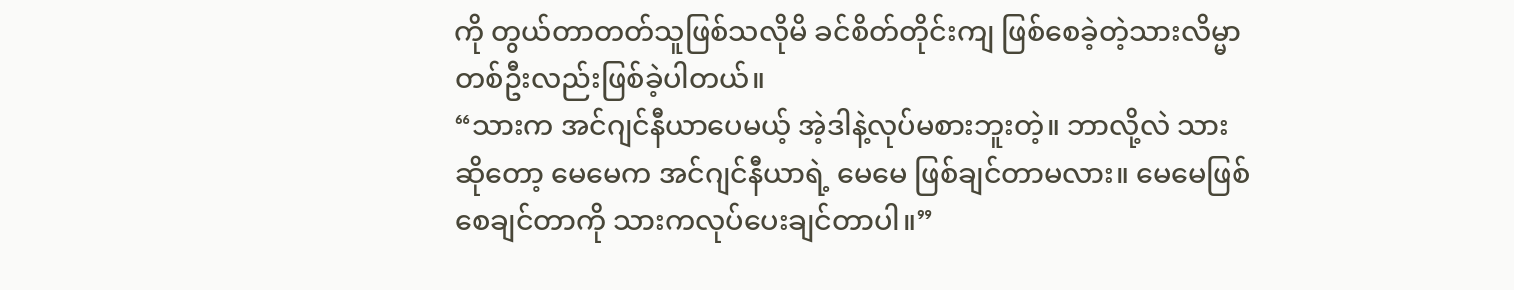ကို တွယ်တာတတ်သူဖြစ်သလိုမိ ခင်စိတ်တိုင်းကျ ဖြစ်စေခဲ့တဲ့သားလိမ္မာတစ်ဦးလည်းဖြစ်ခဲ့ပါတယ်။
“သားက အင်ဂျင်နီယာပေမယ့် အဲ့ဒါနဲ့လုပ်မစားဘူးတဲ့။ ဘာလို့လဲ သားဆိုတော့ မေမေက အင်ဂျင်နီယာရဲ့ မေမေ ဖြစ်ချင်တာမလား။ မေမေဖြစ်စေချင်တာကို သားကလုပ်ပေးချင်တာပါ။”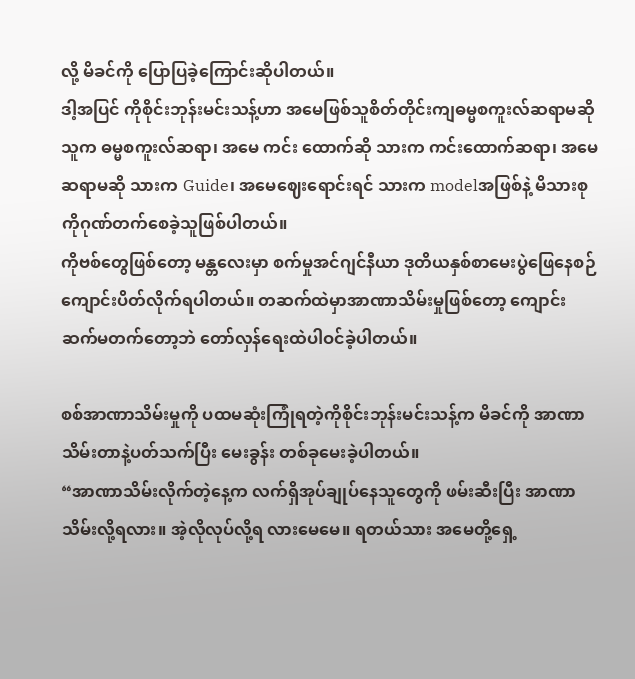လို့ မိခင်ကို ပြောပြခဲ့ကြောင်းဆိုပါတယ်။
ဒါ့အပြင် ကိုစိုင်းဘုန်းမင်းသန့်ဟာ အမေဖြစ်သူစိတ်တိုင်းကျဓမ္မစကူးလ်ဆရာမဆို သူက ဓမ္မစကူးလ်ဆရာ၊ အမေ ကင်း ထောက်ဆို သားက ကင်းထောက်ဆရာ၊ အမေဆရာမဆို သားက Guide၊ အမေဈေးရောင်းရင် သားက modelအဖြစ်နဲ့ မိသားစုကိုဂုဏ်တက်စေခဲ့သူဖြစ်ပါတယ်။
ကိုဗစ်တွေဖြစ်တော့ မန္တလေးမှာ စက်မှုအင်ဂျင်နီယာ ဒုတိယနှစ်စာမေးပွဲဖြေနေစဉ် ကျောင်းပိတ်လိုက်ရပါတယ်။ တဆက်ထဲမှာအာဏာသိမ်းမှုဖြစ်တော့ ကျောင်းဆက်မတက်တော့ဘဲ တော်လှန်ရေးထဲပါဝင်ခဲ့ပါတယ်။

စစ်အာဏာသိမ်းမှုကို ပထမဆုံးကြုံရတဲ့ကိုစိုင်းဘုန်းမင်းသန့်က မိခင်ကို အာဏာသိမ်းတာနဲ့ပတ်သက်ပြီး မေးခွန်း တစ်ခုမေးခဲ့ပါတယ်။
“အာဏာသိမ်းလိုက်တဲ့နေ့က လက်ရှိအုပ်ချုပ်နေသူတွေကို ဖမ်းဆီးပြီး အာဏာသိမ်းလို့ရလား။ အဲ့လိုလုပ်လို့ရ လားမေမေ။ ရတယ်သား အမေတို့ရှေ့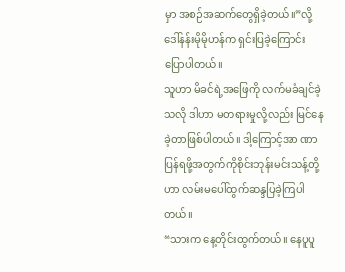မှာ အစဉ်အဆက်တွေရှိခဲ့တယ်။”လို့ ဒေါ်နန်းမိုမိုဟန်က ရှင်းပြခဲ့ကြောင်း ပြောပါတယ်။
သူဟာ မိခင်ရဲ့အဖြေကို လက်မခံချင်ခဲ့သလို ဒါဟာ မတရားမှုလို့လည်း မြင်နေခဲ့တာဖြစ်ပါတယ်။ ဒါ့ကြောင့်အာ ဏာပြန်ရဖို့အတွက်ကိုစိုင်းဘုန်းမင်းသန့်တို့ဟာ လမ်းမပေါ်ထွက်ဆန္ဒပြခဲ့ကြပါတယ်။
“သားက နေ့တိုင်းထွက်တယ်။ နေပူပူ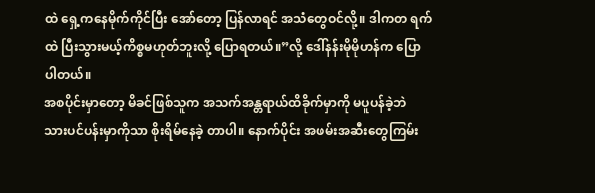ထဲ ရှေ့ကနေမိုက်ကိုင်ပြီး အော်တော့ ပြန်လာရင် အသံတွေဝင်လို့။ ဒါကတ ရက်ထဲ ပြီးသွားမယ့်ကိစ္စမဟုတ်ဘူးလို့ ပြောရတယ်။”လို့ ဒေါ်နန်းမိုမိုဟန်က ပြောပါတယ်။
အစပိုင်းမှာတော့ မိခင်ဖြစ်သူက အသက်အန္တရာယ်ထိခိုက်မှာကို မပူပန်ခဲ့ဘဲ သားပင်ပန်းမှာကိုသာ စိုးရိမ်နေခဲ့ တာပါ။ နောက်ပိုင်း အဖမ်းအဆီးတွေကြမ်း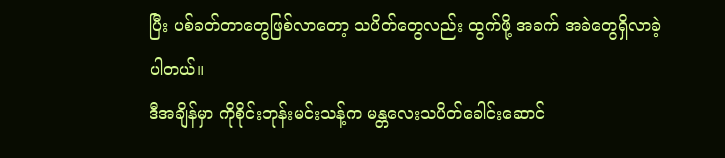ပြီး ပစ်ခတ်တာတွေဖြစ်လာတော့ သပိတ်တွေလည်း ထွက်ဖို့ အခက် အခဲတွေရှိလာခဲ့ပါတယ်။
ဒီအချိန်မှာ ကိုစိုင်းဘုန်းမင်းသန့်က မန္တလေးသပိတ်ခေါင်းဆောင်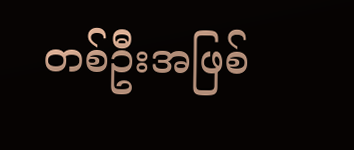တစ်ဦးအဖြစ်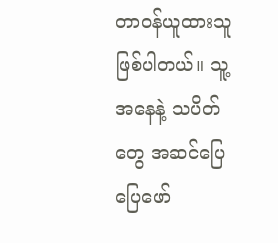တာဝန်ယူထားသူဖြစ်ပါတယ်။ သူ့အနေနဲ့ သပိတ်တွေ အဆင်ပြေပြေဖော်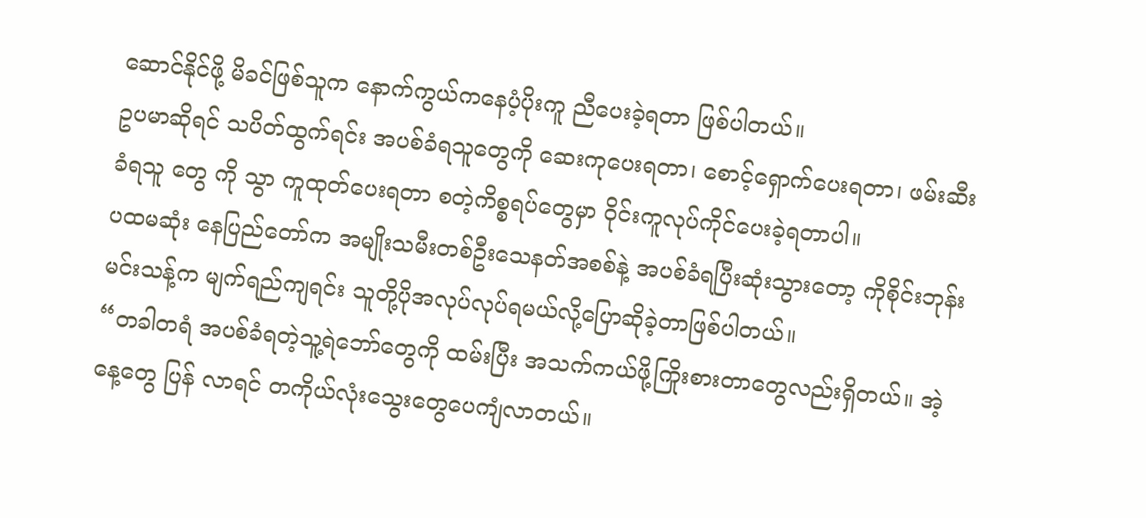ဆောင်နိုင်ဖို့ မိခင်ဖြစ်သူက နောက်ကွယ်ကနေပံ့ပိုးကူ ညီပေးခဲ့ရတာ ဖြစ်ပါတယ်။
ဥပမာဆိုရင် သပိတ်ထွက်ရင်း အပစ်ခံရသူတွေကို ဆေးကုပေးရတာ၊ စောင့်ရှောက်ပေးရတာ၊ ဖမ်းဆီးခံရသူ တွေ ကို သွာ ကူထုတ်ပေးရတာ စတဲ့ကိစ္စရပ်တွေမှာ ဝိုင်းကူလုပ်ကိုင်ပေးခဲ့ရတာပါ။
ပထမဆုံး နေပြည်တော်က အမျိုးသမီးတစ်ဦးသေနတ်အစစ်နဲ့ အပစ်ခံရပြီးဆုံးသွားတော့ ကိုစိုင်းဘုန်းမင်းသန့်က မျက်ရည်ကျရင်း သူတို့ပိုအလုပ်လုပ်ရမယ်လို့ပြောဆိုခဲ့တာဖြစ်ပါတယ်။
“တခါတရံ အပစ်ခံရတဲ့သူ့ရဲဘော်တွေကို ထမ်းပြီး အသက်ကယ်ဖို့ကြိုးစားတာတွေလည်းရှိတယ်။ အဲ့နေ့တွေ ပြန် လာရင် တကိုယ်လုံးသွေးတွေပေကျံလာတယ်။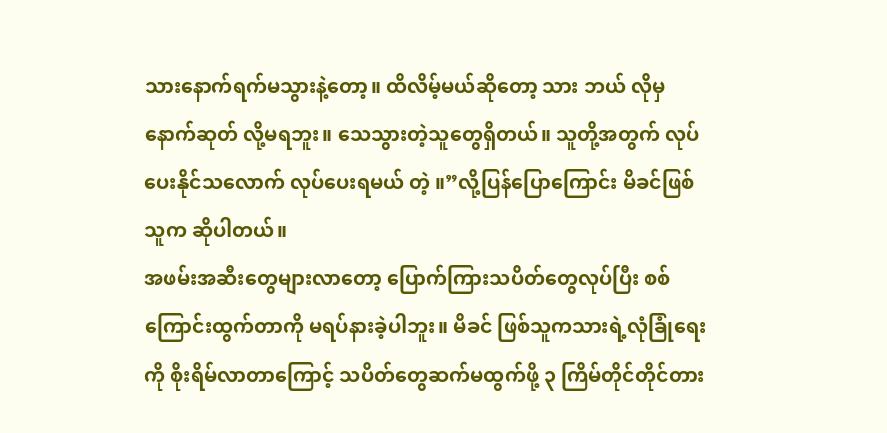သားနောက်ရက်မသွားနဲ့တော့။ ထိလိမ့်မယ်ဆိုတော့ သား ဘယ် လိုမှ နောက်ဆုတ် လို့မရဘူး။ သေသွားတဲ့သူတွေရှိတယ်။ သူတို့အတွက် လုပ်ပေးနိုင်သလောက် လုပ်ပေးရမယ် တဲ့ ။”လို့ပြန်ပြောကြောင်း မိခင်ဖြစ်သူက ဆိုပါတယ်။
အဖမ်းအဆီးတွေများလာတော့ ပြောက်ကြားသပိတ်တွေလုပ်ပြီး စစ်ကြောင်းထွက်တာကို မရပ်နားခဲ့ပါဘူး။ မိခင် ဖြစ်သူကသားရဲ့လုံခြုံရေးကို စိုးရိမ်လာတာကြောင့် သပိတ်တွေဆက်မထွက်ဖို့ ၃ ကြိမ်တိုင်တိုင်တား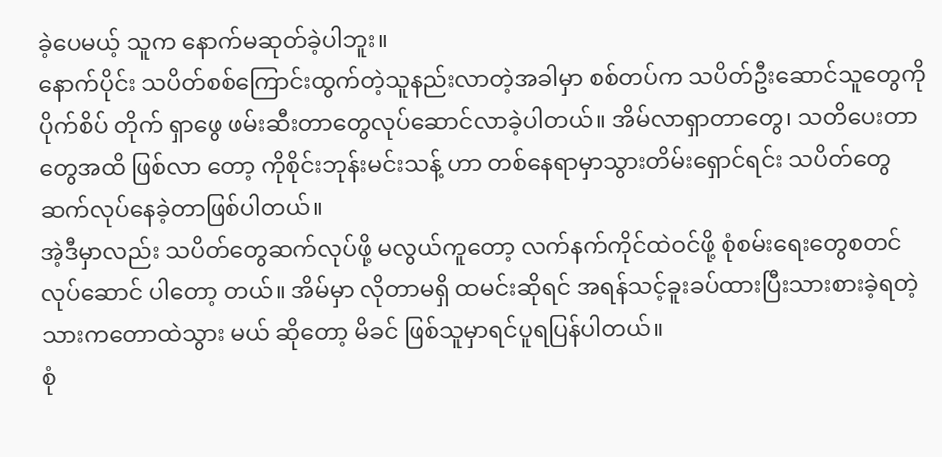ခဲ့ပေမယ့် သူက နောက်မဆုတ်ခဲ့ပါဘူး။
နောက်ပိုင်း သပိတ်စစ်ကြောင်းထွက်တဲ့သူနည်းလာတဲ့အခါမှာ စစ်တပ်က သပိတ်ဦးဆောင်သူတွေကို ပိုက်စိပ် တိုက် ရှာဖွေ ဖမ်းဆီးတာတွေလုပ်ဆောင်လာခဲ့ပါတယ်။ အိမ်လာရှာတာတွေ၊ သတိပေးတာတွေအထိ ဖြစ်လာ တော့ ကိုစိုင်းဘုန်းမင်းသန့် ဟာ တစ်နေရာမှာသွားတိမ်းရှောင်ရင်း သပိတ်တွေဆက်လုပ်နေခဲ့တာဖြစ်ပါတယ်။
အဲ့ဒီမှာလည်း သပိတ်တွေဆက်လုပ်ဖို့ မလွယ်ကူတော့ လက်နက်ကိုင်ထဲဝင်ဖို့ စုံစမ်းရေးတွေစတင် လုပ်ဆောင် ပါတော့ တယ်။ အိမ်မှာ လိုတာမရှိ ထမင်းဆိုရင် အရန်သင့်ခူးခပ်ထားပြီးသားစားခဲ့ရတဲ့သားကတောထဲသွား မယ် ဆိုတော့ မိခင် ဖြစ်သူမှာရင်ပူရပြန်ပါတယ်။
စုံ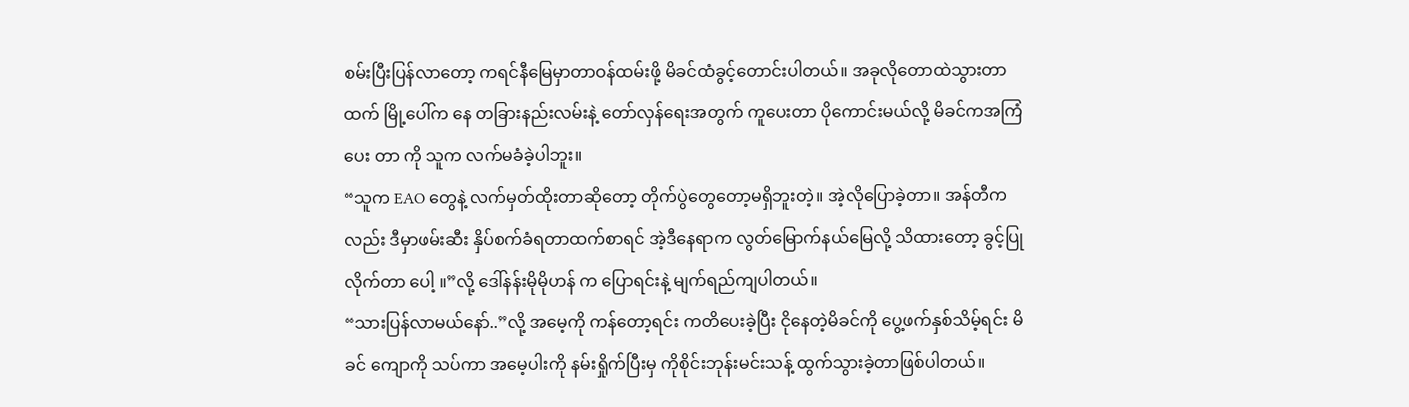စမ်းပြီးပြန်လာတော့ ကရင်နီမြေမှာတာဝန်ထမ်းဖို့ မိခင်ထံခွင့်တောင်းပါတယ်။ အခုလိုတောထဲသွားတာထက် မြို့ပေါ်က နေ တခြားနည်းလမ်းနဲ့ တော်လှန်ရေးအတွက် ကူပေးတာ ပိုကောင်းမယ်လို့ မိခင်ကအကြံပေး တာ ကို သူက လက်မခံခဲ့ပါဘူး။
“သူက EAO တွေနဲ့ လက်မှတ်ထိုးတာဆိုတော့ တိုက်ပွဲတွေတော့မရှိဘူးတဲ့။ အဲ့လိုပြောခဲ့တာ။ အန်တီကလည်း ဒီမှာဖမ်းဆီး နှိပ်စက်ခံရတာထက်စာရင် အဲ့ဒီနေရာက လွတ်မြောက်နယ်မြေလို့ သိထားတော့ ခွင့်ပြုလိုက်တာ ပေါ့ ။”လို့ ဒေါ်နန်းမိုမိုဟန် က ပြောရင်းနဲ့ မျက်ရည်ကျပါတယ်။
“သားပြန်လာမယ်နော်..”လို့ အမေ့ကို ကန်တော့ရင်း ကတိပေးခဲ့ပြီး ငိုနေတဲ့မိခင်ကို ပွေ့ဖက်နှစ်သိမ့်ရင်း မိခင် ကျောကို သပ်ကာ အမေ့ပါးကို နမ်းရှိုက်ပြီးမှ ကိုစိုင်းဘုန်းမင်းသန့် ထွက်သွားခဲ့တာဖြစ်ပါတယ်။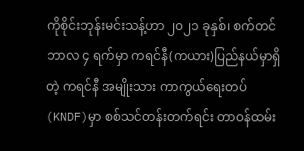ကိုစိုင်းဘုန်းမင်းသန့်ဟာ ၂၀၂၁ ခုနှစ်၊ စက်တင်ဘာလ ၄ ရက်မှာ ကရင်နီ(ကယား)ပြည်နယ်မှာရှိတဲ့ ကရင်နီ အမျိုးသား ကာကွယ်ရေးတပ်(KNDF)မှာ စစ်သင်တန်းတက်ရင်း တာဝန်ထမ်း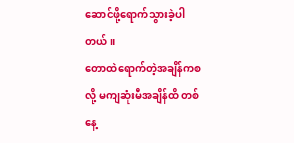ဆောင်ဖို့ရောက်သွားခဲ့ပါတယ်။
တောထဲရောက်တဲ့အချိန်ကစလို့ မကျဆုံးမီအချိန်ထိ တစ်နေ့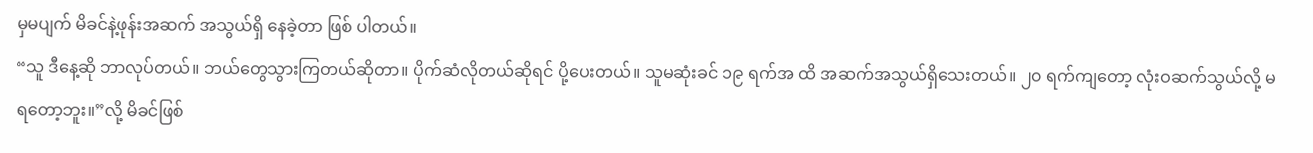မှမပျက် မိခင်နဲ့ဖုန်းအဆက် အသွယ်ရှိ နေခဲ့တာ ဖြစ် ပါတယ်။
“သူ ဒီနေ့ဆို ဘာလုပ်တယ်။ ဘယ်တွေသွားကြတယ်ဆိုတာ။ ပိုက်ဆံလိုတယ်ဆိုရင် ပို့ပေးတယ်။ သူမဆုံးခင် ၁၉ ရက်အ ထိ အဆက်အသွယ်ရှိသေးတယ်။ ၂၀ ရက်ကျတော့ လုံးဝဆက်သွယ်လို့ မရတော့ဘူး။”လို့ မိခင်ဖြစ်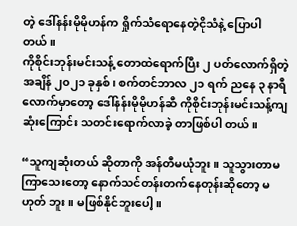တဲ့ ဒေါ်နန်းမိုမိုဟန်က ရှိုက်သံရောနေတဲ့ငိုသံနဲ့ ပြောပါတယ်။
ကိုစိုင်းဘုန်းမင်းသန့် တောထဲရောက်ပြီး ၂ ပတ်လောက်ရှိတဲ့အချိန် ၂၀၂၁ ခုနှစ်၊ စက်တင်ဘာလ ၂၁ ရက် ညနေ ၃ နာရီ လောက်မှာတော့ ဒေါ်နန်းမိုမိုဟန်ဆီ ကိုစိုင်းဘုန်းမင်းသန့်ကျဆုံးကြောင်း သတင်းရောက်လာခဲ့ တာဖြစ်ပါ တယ်။

“သူကျဆုံးတယ် ဆိုတာကို အန်တီမယုံဘူး။ သူသွားတာမကြာသေးတော့ နောက်သင်တန်းတက်နေတုန်းဆိုတော့ မဟုတ် ဘူး။ မဖြစ်နိုင်ဘူးပေါ့။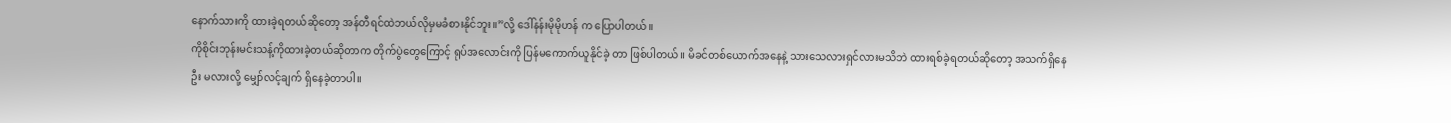နောက်သားကို ထားခဲ့ရတယ်ဆိုတော့ အန်တီရင်ထဲဘယ်လိုမှမခံစားနိုင်ဘူး။”လို့ ဒေါ်နန်းမိုမိုဟန် က ပြောပါတယ်။
ကိုစိုင်းဘုန်းမင်းသန့်ကိုထားခဲ့တယ်ဆိုတာက တိုက်ပွဲတွေကြောင့် ရုပ်အလောင်းကို ပြန်မကောက်ယူနိုင်ခဲ့ တာ ဖြစ်ပါတယ်။ မိခင်တစ်ယောက်အနေနဲ့ သားသေလားရှင်လားမသိဘဲ ထားရစ်ခဲ့ရတယ်ဆိုတော့ အသက်ရှိနေဦး မလားလို့ မျှော်လင့်ချက် ရှိနေခဲ့တာပါ။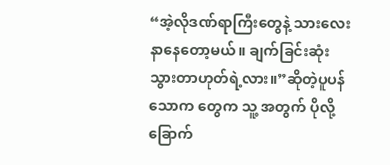“အဲ့လိုဒဏ်ရာကြီးတွေနဲ့ သားလေးနာနေတော့မယ်။ ချက်ခြင်းဆုံးသွားတာဟုတ်ရဲ့လား။”ဆိုတဲ့ပူပန် သောက တွေက သူ့ အတွက် ပိုလို့ခြောက်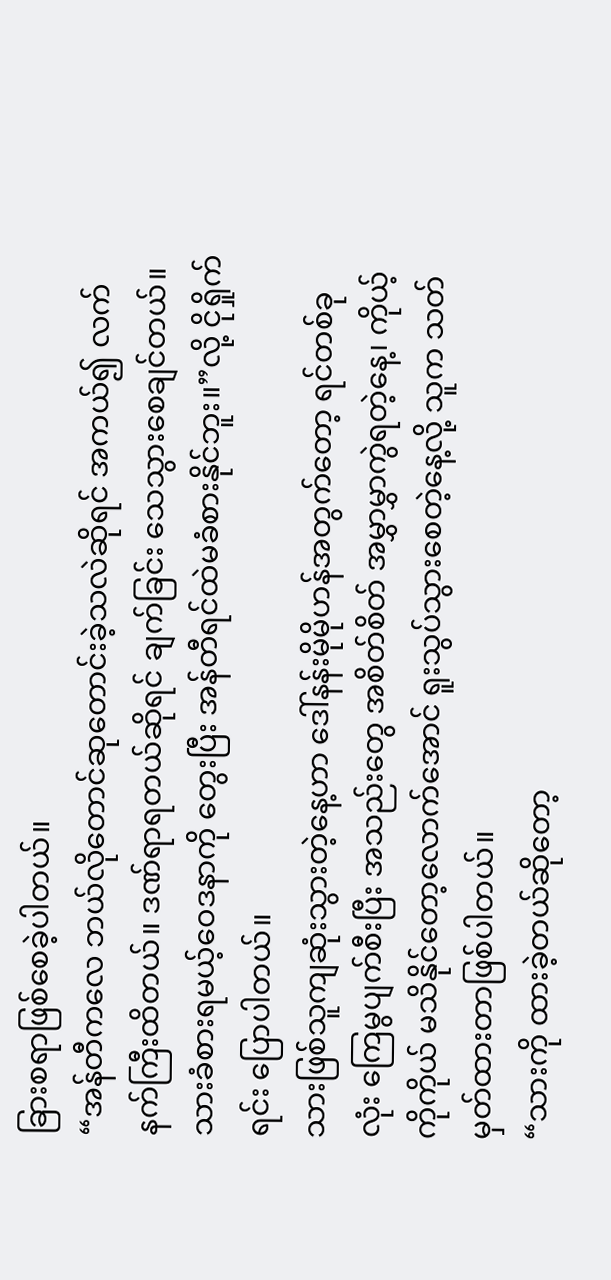ခြားစရာဖြစ်စေခဲ့ပါတယ်။
“အန်တီကလေ ဘယ်လိုတောင်ဆုတောင်းခဲ့သလဲဆိုရင် အကယ်၍ လက်နက်ကြီးထိတယ်။ ဒဏ်ရာရတယ်ဆိုရင် ချက်ခြင်း သေသွားစေချင်တယ်။ သားခံစားရမယ့်ဝေဒနာကို တွေးပြီး အန်တီရင်ထဲမခံစားနိုင်ဘူး။”လို့ ငိုရှိုက်ရင်း ပြောပါတယ်။
သားဖြစ်သူကျဆုံးသွားတဲ့နေ့ဟာ ဒေါ်နန်းမိုမိုဟန်အတွက်တော့ ရင်တစ်ခုလုံး ကြေမွပျက်စီးပြီး အသည်းတွေ အစိတ်စိတ် အမွှာမွှာကွဲရတဲ့နေ့၊ ကိုယ့်ကိုကိုယ် မသိနိုင်တော့လောက်အောင် ရူးသွပ်သွားစေတဲ့နေ့လို့ သူက သတ် မှတ်ထားတာဖြစ်ပါတယ်။
“သားကို ထားခဲ့တယ်ဆိုတော့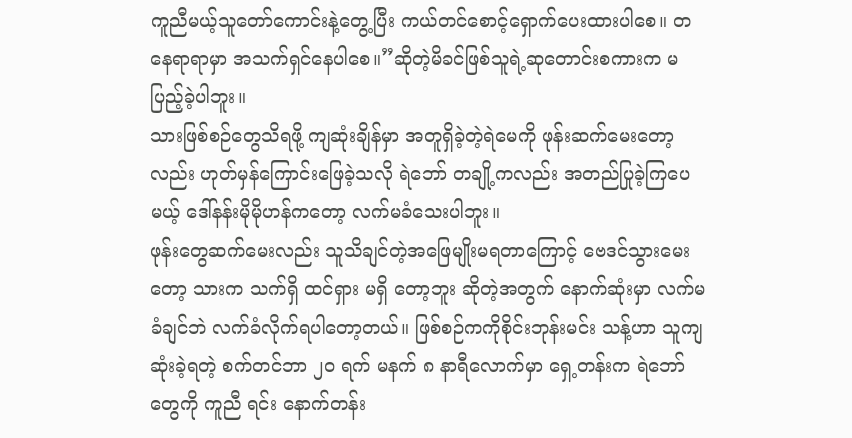ကူညီမယ့်သူတော်ကောင်းနဲ့တွေ့ပြီး ကယ်တင်စောင့်ရှောက်ပေးထားပါစေ။ တ နေရာရာမှာ အသက်ရှင်နေပါစေ။”ဆိုတဲ့မိခင်ဖြစ်သူရဲ့ဆုတောင်းစကားက မပြည့်ခဲ့ပါဘူး။
သားဖြစ်စဉ်တွေသိရဖို့ ကျဆုံးချိန်မှာ အတူရှိခဲ့တဲ့ရဲမေကို ဖုန်းဆက်မေးတော့လည်း ဟုတ်မှန်ကြောင်းဖြေခဲ့သလို ရဲဘော် တချို့ကလည်း အတည်ပြုခဲ့ကြပေမယ့် ဒေါ်နန်းမိုမိုဟန်ကတော့ လက်မခံသေးပါဘူး။
ဖုန်းတွေဆက်မေးလည်း သူသိချင်တဲ့အဖြေမျိုးမရတာကြောင့် ဗေဒင်သွားမေးတော့ သားက သက်ရှိ ထင်ရှား မရှိ တော့ဘူး ဆိုတဲ့အတွက် နောက်ဆုံးမှာ လက်မခံချင်ဘဲ လက်ခံလိုက်ရပါတော့တယ်။ ဖြစ်စဉ်ကကိုစိုင်းဘုန်းမင်း သန့်ဟာ သူကျဆုံးခဲ့ရတဲ့ စက်တင်ဘာ ၂၀ ရက် မနက် ၈ နာရီလောက်မှာ ရှေ့တန်းက ရဲဘော်တွေကို ကူညီ ရင်း နောက်တန်း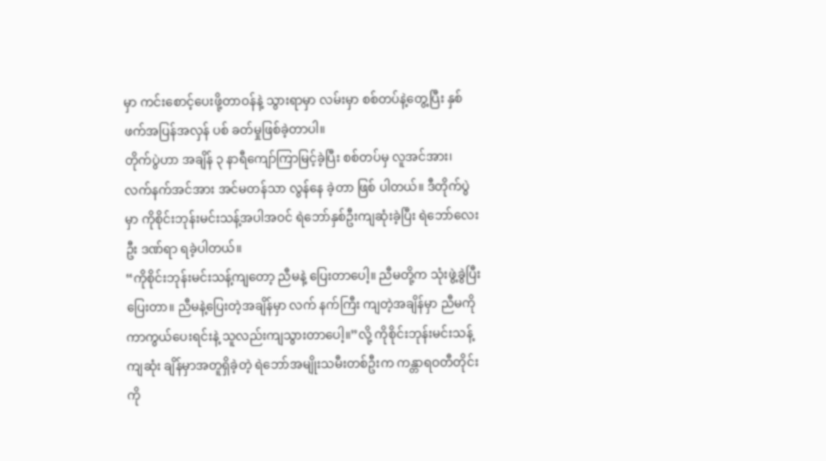မှာ ကင်းစောင့်ပေးဖို့တာဝန်နဲ့ သွားရာမှာ လမ်းမှာ စစ်တပ်နဲ့တွေ့ပြီး နှစ်ဖက်အပြန်အလှန် ပစ် ခတ်မှုဖြစ်ခဲ့တာပါ။
တိုက်ပွဲဟာ အချိန် ၃ နာရီကျော်ကြာမြင့်ခဲ့ပြီး စစ်တပ်မှ လူအင်အား၊ လက်နက်အင်အား အင်မတန်သာ လွန်နေ ခဲ့တာ ဖြစ် ပါတယ်။ ဒီတိုက်ပွဲမှာ ကိုစိုင်းဘုန်းမင်းသန့်အပါအဝင် ရဲဘော်နှစ်ဦးကျဆုံးခဲ့ပြီး ရဲဘော်လေးဦး ဒဏ်ရာ ရခဲ့ပါတယ်။
“ကိုစိုင်းဘုန်းမင်းသန့်ကျတော့ ညီမနဲ့ ပြေးတာပေါ့။ ညီမတို့က သုံးဖွဲ့ခွဲပြီးပြေးတာ။ ညီမနဲ့ပြေးတဲ့အချိန်မှာ လက် နက်ကြီး ကျတဲ့အချိန်မှာ ညီမကို ကာကွယ်ပေးရင်းနဲ့ သူလည်းကျသွားတာပေါ့။”လို့ ကိုစိုင်းဘုန်းမင်းသန့် ကျဆုံး ချိန်မှာအတူရှိခဲ့တဲ့ ရဲဘော်အမျိုးသမီးတစ်ဦးက ကန္တာရဝတီတိုင်းကို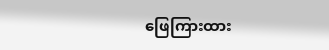ဖြေကြားထား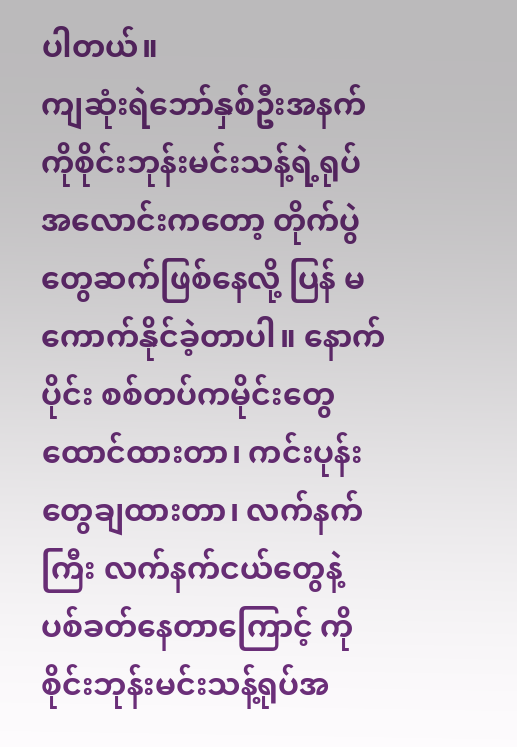ပါတယ်။
ကျဆုံးရဲဘော်နှစ်ဦးအနက် ကိုစိုင်းဘုန်းမင်းသန့်ရဲ့ရုပ်အလောင်းကတော့ တိုက်ပွဲတွေဆက်ဖြစ်နေလို့ ပြန် မ ကောက်နိုင်ခဲ့တာပါ။ နောက်ပိုင်း စစ်တပ်ကမိုင်းတွေထောင်ထားတာ၊ ကင်းပုန်းတွေချထားတာ၊ လက်နက်ကြီး လက်နက်ငယ်တွေနဲ့ ပစ်ခတ်နေတာကြောင့် ကိုစိုင်းဘုန်းမင်းသန့်ရုပ်အ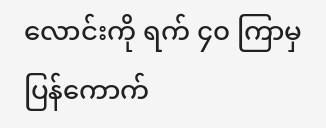လောင်းကို ရက် ၄၀ ကြာမှပြန်ကောက်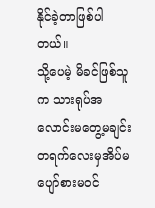နိုင်ခဲ့တာဖြစ်ပါတယ်။
သို့ပေမဲ့ မိခင်ဖြစ်သူက သားရုပ်အလောင်းမတွေ့မချင်း တရက်လေးမှအိပ်မပျော်စားမဝင်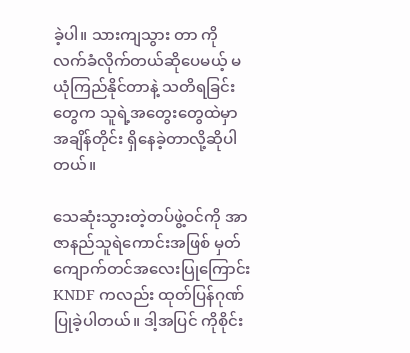ခဲ့ပါ။ သားကျသွား တာ ကို လက်ခံလိုက်တယ်ဆိုပေမယ့် မယုံကြည်နိုင်တာနဲ့ သတိရခြင်းတွေက သူရဲ့အတွေးတွေထဲမှာ အချိန်တိုင်း ရှိနေခဲ့တာလို့ဆိုပါတယ်။

သေဆုံးသွားတဲ့တပ်ဖွဲ့ဝင်ကို အာဇာနည်သူရဲကောင်းအဖြစ် မှတ်ကျောက်တင်အလေးပြုကြောင်း KNDF ကလည်း ထုတ်ပြန်ဂုဏ်ပြုခဲ့ပါတယ်။ ဒါ့အပြင် ကိုစိုင်း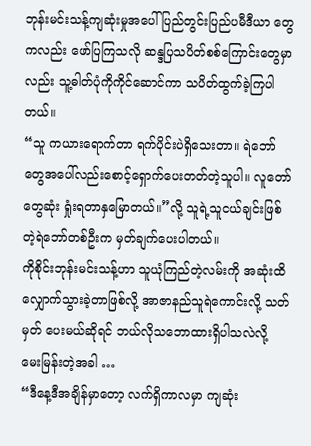ဘုန်းမင်းသန့်ကျဆုံးမှုအပေါ် ပြည်တွင်းပြည်ပမီဒီယာ တွေကလည်း ဖော်ပြကြသလို ဆန္ဒပြသပိတ်စစ်ကြောင်းတွေမှာလည်း သူ့ဓါတ်ပုံကိုကိုင်ဆောင်ကာ သပိတ်ထွက်ခဲ့ကြပါတယ်။
“သူ ကယားရောက်တာ ရက်ပိုင်းပဲရှိသေးတာ။ ရဲဘော်တွေအပေါ်လည်းစောင့်ရှောက်ပေးတတ်တဲ့သူပါ။ လူတော် တွေဆုံး ရှုံးရတာနှမြောတယ်။”လို့ သူရဲ့သူငယ်ချင်းဖြစ်တဲ့ရဲဘော်တစ်ဦးက မှတ်ချက်ပေးပါတယ်။
ကိုစိုင်းဘုန်းမင်းသန့်ဟာ သူယုံကြည်တဲ့လမ်းကို အဆုံးထိလျှောက်သွားခဲ့တာဖြစ်လို့ အာဇာနည်သူရဲကောင်းလို့ သတ်မှတ် ပေးမယ်ဆိုရင် ဘယ်လိုသဘောထားရှိပါသလဲလို့ မေးမြန်းတဲ့အခါ …
“ဒီနေ့ဒီအချိန်မှာတော့ လက်ရှိကာလမှာ ကျဆုံး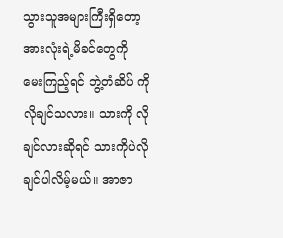သွားသူအများကြီးရှိတော့ အားလုံးရဲ့မိခင်တွေကို မေးကြည့်ရင် ဘွဲ့တံဆိပ် ကို လိုချင်သလား။ သားကို လိုချင်လားဆိုရင် သားကိုပဲလိုချင်ပါလိမ့်မယ်။ အာဇာ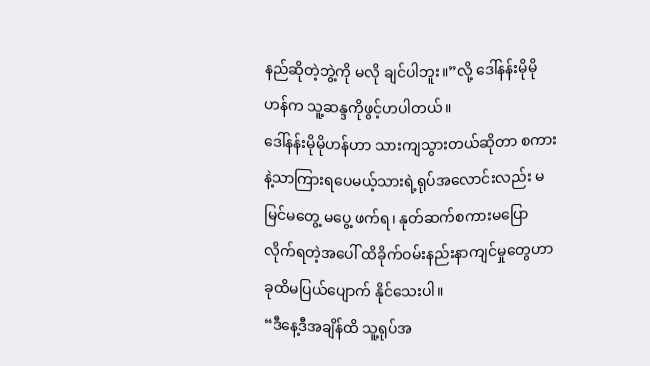နည်ဆိုတဲ့ဘွဲ့ကို မလို ချင်ပါဘူး။”လို့ ဒေါ်နန်းမိုမိုဟန်က သူ့ဆန္ဒကိုဖွင့်ဟပါတယ်။
ဒေါ်နန်းမိုမိုဟန်ဟာ သားကျသွားတယ်ဆိုတာ စကားနဲ့သာကြားရပေမယ့်သားရဲ့ရုပ်အလောင်းလည်း မမြင်မတွေ့ မပွေ့ ဖက်ရ၊ နုတ်ဆက်စကားမပြောလိုက်ရတဲ့အပေါ် ထိခိုက်ဝမ်းနည်းနာကျင်မှုတွေဟာ ခုထိမပြယ်ပျောက် နိုင်သေးပါ။
“ဒီနေ့ဒီအချိန်ထိ သူ့ရုပ်အ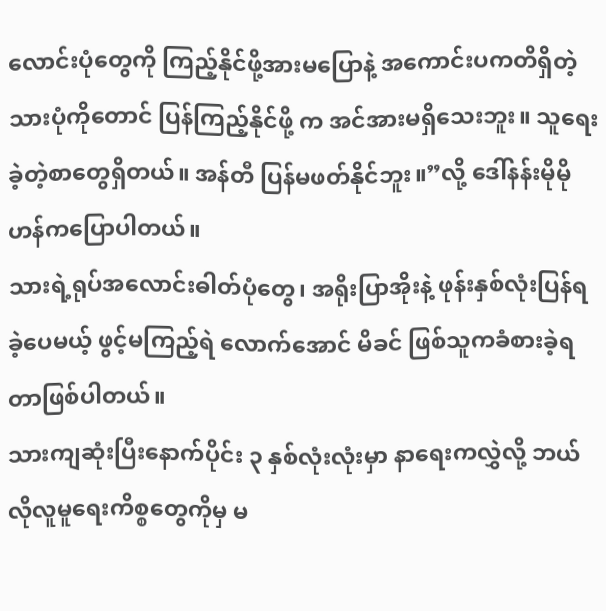လောင်းပုံတွေကို ကြည့်နိုင်ဖို့အားမပြောနဲ့ အကောင်းပကတိရှိတဲ့သားပုံကိုတောင် ပြန်ကြည့်နိုင်ဖို့ က အင်အားမရှိသေးဘူး။ သူရေးခဲ့တဲ့စာတွေရှိတယ်။ အန်တီ ပြန်မဖတ်နိုင်ဘူး။”လို့ ဒေါ်နန်းမိုမို ဟန်ကပြောပါတယ်။
သားရဲ့ရုပ်အလောင်းဓါတ်ပုံတွေ၊ အရိုးပြာအိုးနဲ့ ဖုန်းနှစ်လုံးပြန်ရခဲ့ပေမယ့် ဖွင့်မကြည့်ရဲ လောက်အောင် မိခင် ဖြစ်သူကခံစားခဲ့ရတာဖြစ်ပါတယ်။
သားကျဆုံးပြီးနောက်ပိုင်း ၃ နှစ်လုံးလုံးမှာ နာရေးကလွှဲလို့ ဘယ်လိုလူမူရေးကိစ္စတွေကိုမှ မ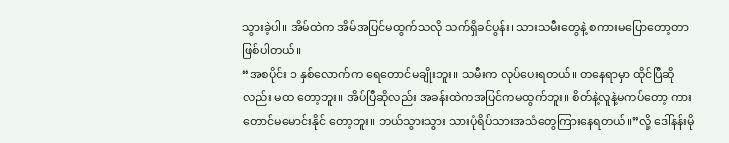သွားခဲ့ပါ။ အိမ်ထဲက အိမ်အပြင်မထွက်သလို သက်ရှိခင်ပွန်း၊ သားသမီးတွေနဲ့ စကားမပြောတော့တာဖြစ်ပါတယ်။
“အစပိုင်း ၁ နှစ်လောက်က ရေတောင်မချိုးဘူး။ သမီးက လုပ်ပေးရတယ်။ တနေရာမှာ ထိုင်ပြီဆိုလည်း မထ တော့ဘူး။ အိပ်ပြီဆိုလည်း အခန်းထဲကအပြင်ကမထွက်ဘူး။ စိတ်နဲ့လူနဲ့မကပ်တော့ ကားတောင်မမောင်းနိုင် တော့ဘူး။ ဘယ်သွားသွား သားပုံရိပ်သားအသံတွေကြားနေရတယ်။”လို့ ဒေါ်နန်းမို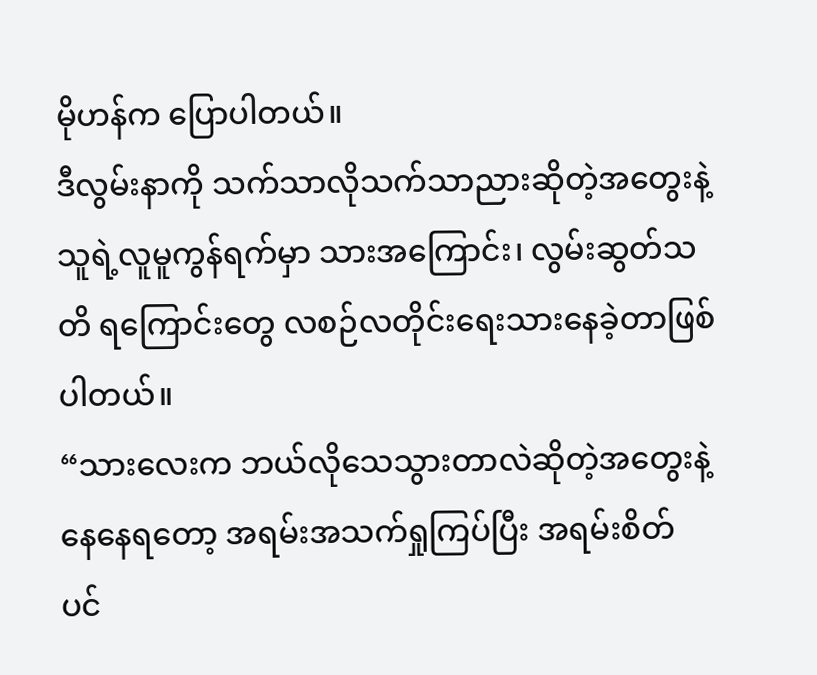မိုဟန်က ပြောပါတယ်။
ဒီလွမ်းနာကို သက်သာလိုသက်သာညားဆိုတဲ့အတွေးနဲ့ သူရဲ့လူမူကွန်ရက်မှာ သားအကြောင်း၊ လွမ်းဆွတ်သတိ ရကြောင်းတွေ လစဉ်လတိုင်းရေးသားနေခဲ့တာဖြစ်ပါတယ်။
“သားလေးက ဘယ်လိုသေသွားတာလဲဆိုတဲ့အတွေးနဲ့ နေနေရတော့ အရမ်းအသက်ရှုကြပ်ပြီး အရမ်းစိတ် ပင်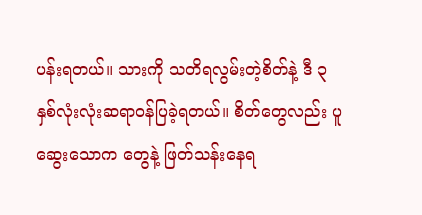ပန်းရတယ်။ သားကို သတိရလွမ်းတဲ့စိတ်နဲ့ ဒီ ၃ နှစ်လုံးလုံးဆရာဝန်ပြခဲ့ရတယ်။ စိတ်တွေလည်း ပူဆွေးသောက တွေနဲ့ ဖြတ်သန်းနေရ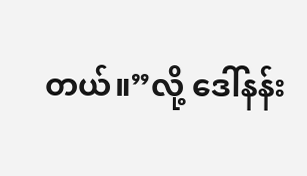တယ်။”လို့ ဒေါ်နန်း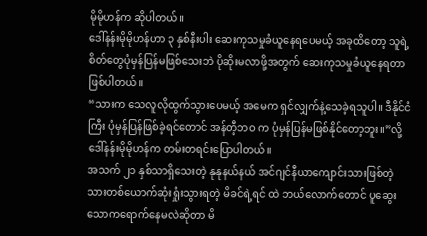မိုမိုဟန်က ဆိုပါတယ်။
ဒေါ်နန်းမိုမိုဟန်ဟာ ၃ နှစ်နီးပါး ဆေးကုသမှုခံယူနေရပေမယ့် အခုထိတော့ သူရဲ့စိတ်တွေပုံမှန်ပြန်မဖြစ်သေးဘဲ ပိုဆိုးမလာဖို့အတွက် ဆေးကုသမှုခံယူနေရတာဖြစ်ပါတယ်။
“သားက သေလူလိုထွက်သွားပေမယ့် အမေက ရှင်လျှက်နဲ့သေခဲ့ရသူပါ။ ဒီနိုင်ငံကြီး ပုံမှန်ပြန်ဖြစ်ခဲ့ရင်တောင် အန်တီ့ဘဝ က ပုံမှန်ပြန်မဖြစ်နိုင်တော့ဘူး။”လို့ ဒေါ်နန်းမိုမိုဟန်က တမ်းတရင်းပြောပါတယ်။
အသက် ၂၁ နှစ်သာရှိသေးတဲ့ နုနုနယ်နယ် အင်ဂျင်နီယာကျောင်းသားဖြစ်တဲ့ သားတစ်ယောက်ဆုံးရှုံးသွားရတဲ့ မိခင်ရဲ့ရင် ထဲ ဘယ်လောက်တောင် ပူဆွေးသောကရောက်နေမလဲဆိုတာ မိ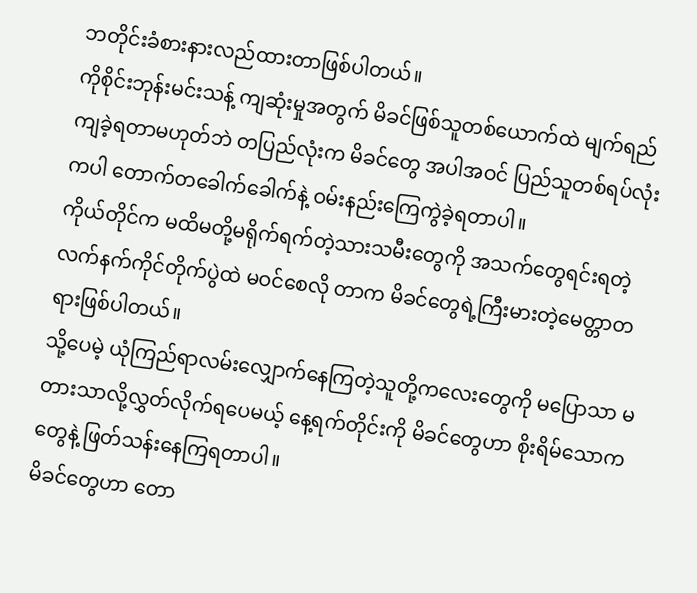ဘတိုင်းခံစားနားလည်ထားတာဖြစ်ပါတယ်။
ကိုစိုင်းဘုန်းမင်းသန့် ကျဆုံးမှုအတွက် မိခင်ဖြစ်သူတစ်ယောက်ထဲ မျက်ရည်ကျခဲ့ရတာမဟုတ်ဘဲ တပြည်လုံးက မိခင်တွေ အပါအဝင် ပြည်သူတစ်ရပ်လုံးကပါ တောက်တခေါက်ခေါက်နဲ့ ဝမ်းနည်းကြေကွဲခဲ့ရတာပါ။
ကိုယ်တိုင်က မထိမတို့မရိုက်ရက်တဲ့သားသမီးတွေကို အသက်တွေရင်းရတဲ့လက်နက်ကိုင်တိုက်ပွဲထဲ မဝင်စေလို တာက မိခင်တွေရဲ့ကြီးမားတဲ့မေတ္တာတရားဖြစ်ပါတယ်။
သို့ပေမဲ့ ယုံကြည်ရာလမ်းလျှောက်နေကြတဲ့သူတို့ကလေးတွေကို မပြောသာ မတားသာလို့လွှတ်လိုက်ရပေမယ့် နေ့ရက်တိုင်းကို မိခင်တွေဟာ စိုးရိမ်သောကတွေနဲ့ ဖြတ်သန်းနေကြရတာပါ။
မိခင်တွေဟာ တော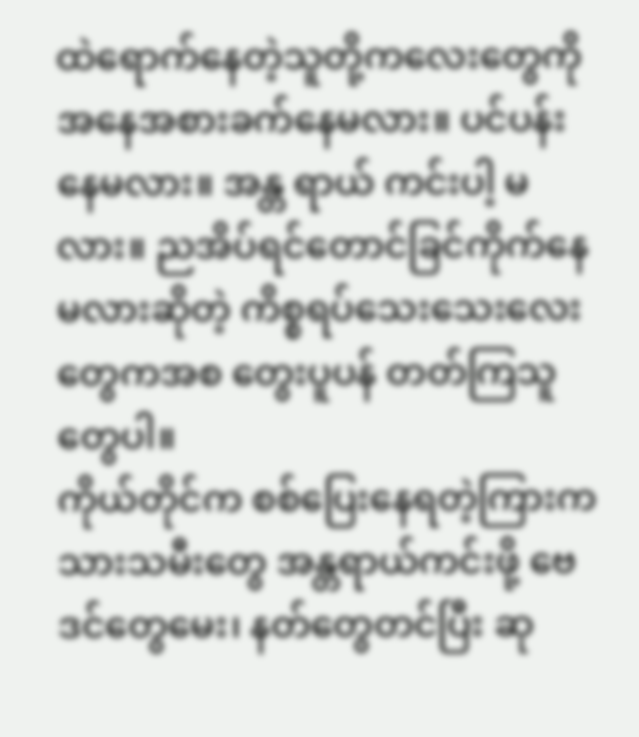ထဲရောက်နေတဲ့သူတို့ကလေးတွေကို အနေအစားခက်နေမလား။ ပင်ပန်းနေမလား။ အန္တ ရာယ် ကင်းပါ့ မလား။ ညအိပ်ရင်တောင်ခြင်ကိုက်နေမလားဆိုတဲ့ ကိစ္စရပ်သေးသေးလေးတွေကအစ တွေးပူပန် တတ်ကြသူတွေပါ။
ကိုယ်တိုင်က စစ်ပြေးနေရတဲ့ကြားက သားသမီးတွေ အန္တရာယ်ကင်းဖို့ ဗေဒင်တွေမေး၊ နတ်တွေတင်ပြီး ဆု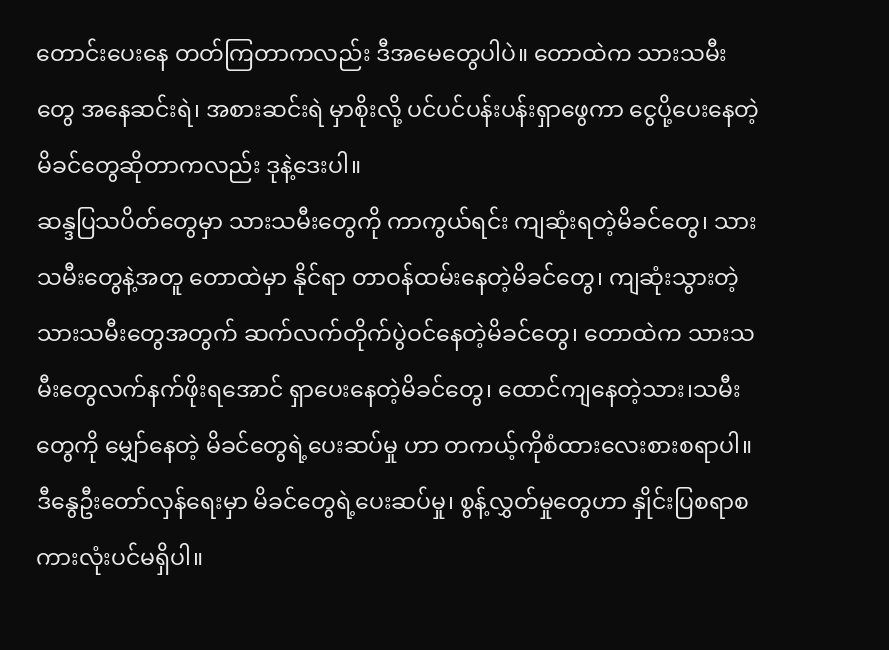တောင်းပေးနေ တတ်ကြတာကလည်း ဒီအမေတွေပါပဲ။ တောထဲက သားသမီးတွေ အနေဆင်းရဲ၊ အစားဆင်းရဲ မှာစိုးလို့ ပင်ပင်ပန်းပန်းရှာဖွေကာ ငွေပို့ပေးနေတဲ့မိခင်တွေဆိုတာကလည်း ဒုနဲ့ဒေးပါ။
ဆန္ဒပြသပိတ်တွေမှာ သားသမီးတွေကို ကာကွယ်ရင်း ကျဆုံးရတဲ့မိခင်တွေ၊ သားသမီးတွေနဲ့အတူ တောထဲမှာ နိုင်ရာ တာဝန်ထမ်းနေတဲ့မိခင်တွေ၊ ကျဆုံးသွားတဲ့သားသမီးတွေအတွက် ဆက်လက်တိုက်ပွဲဝင်နေတဲ့မိခင်တွေ၊ တောထဲက သားသမီးတွေလက်နက်ဖိုးရအောင် ရှာပေးနေတဲ့မိခင်တွေ၊ ထောင်ကျနေတဲ့သား၊သမီးတွေကို မျှော်နေတဲ့ မိခင်တွေရဲ့ပေးဆပ်မှု ဟာ တကယ့်ကိုစံထားလေးစားစရာပါ။
ဒီနွေဦးတော်လှန်ရေးမှာ မိခင်တွေရဲ့ပေးဆပ်မှု၊ စွန့်လွှတ်မှုတွေဟာ နှိုင်းပြစရာစကားလုံးပင်မရှိပါ။